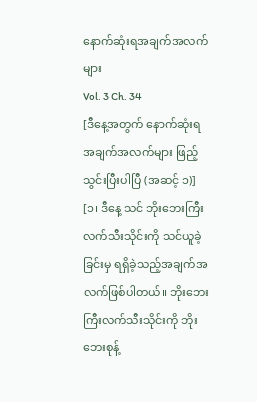နောက်ဆုံးရအချက်အလက်များ
Vol. 3 Ch. 34
[ဒီနေ့အတွက် နောက်ဆုံးရအချက်အလက်များ ဖြည့်သွင်းပြီးပါပြီ (အဆင့် ၁)]
[၁၊ ဒီနေ့ သင် ဘိုးဘေးကြီး လက်သီးသိုင်းကို သင်ယူခဲ့ခြင်းမှ ရရှိခဲ့သည့်အချက်အလက်ဖြစ်ပါတယ်။ ဘိုးဘေးကြီးလက်သီးသိုင်းကို ဘိုးဘေးစုန့်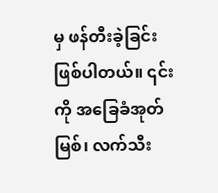မှ ဖန်တီးခဲ့ခြင်းဖြစ်ပါတယ်။ ၎င်းကို အခြေခံအုတ်မြစ်၊ လက်သီး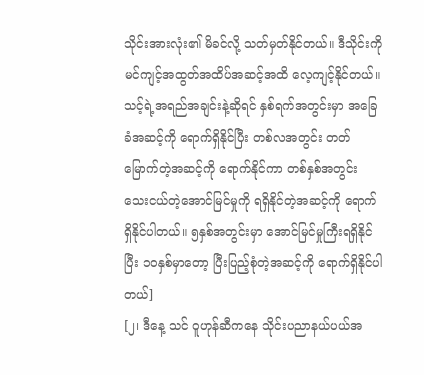သိုင်းအားလုံး၏ မိခင်လို့ သတ်မှတ်နိုင်တယ်။ ဒီသိုင်းကို မင်ကျင့်အထွတ်အထိပ်အဆင့်အထိ လေ့ကျင့်နိုင်တယ်။ သင့်ရဲ့အရည်အချင်းနဲ့ဆိုရင် နှစ်ရက်အတွင်းမှာ အခြေခံအဆင့်ကို ရောက်ရှိနိုင်ပြီး တစ်လအတွင်း တတ်မြောက်တဲ့အဆင့်ကို ရောက်နိုင်ကာ တစ်နှစ်အတွင်း သေးငယ်တဲ့အောင်မြင်မှုကို ရရှိနိုင်တဲ့အဆင့်ကို ရောက်ရှိနိုင်ပါတယ်။ ၅နှစ်အတွင်းမှာ အောင်မြင်မှုကြီးရရှိနိုင်ပြီး ၁၀နှစ်မှာတော့ ပြီးပြည့်စုံတဲ့အဆင့်ကို ရောက်ရှိနိုင်ပါတယ်]
[၂၊ ဒီနေ့ သင် ဝူဟုန်ဆီကနေ သိုင်းပညာနယ်ပယ်အ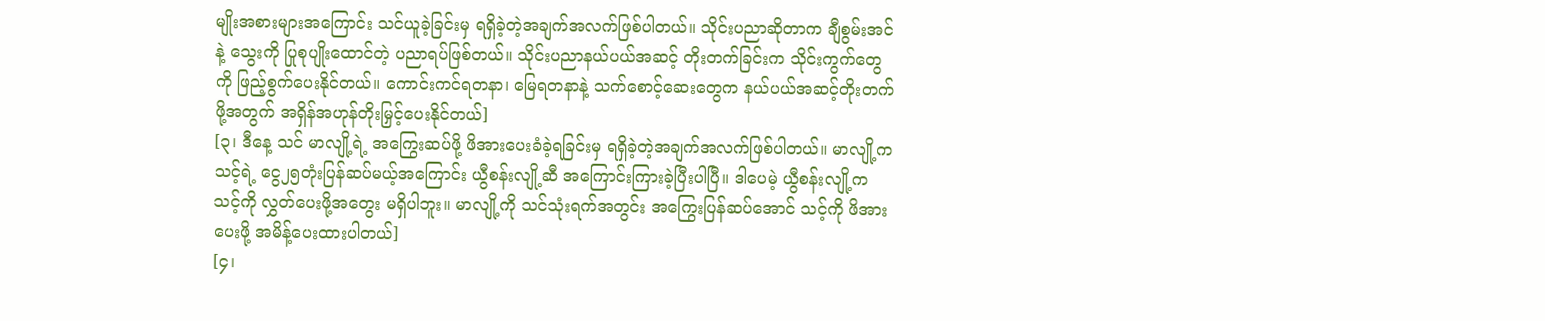မျိုးအစားများအကြောင်း သင်ယူခဲ့ခြင်းမှ ရရှိခဲ့တဲ့အချက်အလက်ဖြစ်ပါတယ်။ သိုင်းပညာဆိုတာက ချီစွမ်းအင်နဲ့ သွေးကို ပြုစုပျိုးထောင်တဲ့ ပညာရပ်ဖြစ်တယ်။ သိုင်းပညာနယ်ပယ်အဆင့် တိုးတက်ခြင်းက သိုင်းကွက်တွေကို ဖြည့်စွက်ပေးနိုင်တယ်။ ကောင်းကင်ရတနာ၊ မြေရတနာနဲ့ သက်စောင့်ဆေးတွေက နယ်ပယ်အဆင့်တိုးတက်ဖို့အတွက် အရှိန်အဟုန်တိုးမြှင့်ပေးနိုင်တယ်]
[၃၊ ဒီနေ့ သင် မာလျို့ရဲ့ အကြွေးဆပ်ဖို့ ဖိအားပေးခံခဲ့ရခြင်းမှ ရရှိခဲ့တဲ့အချက်အလက်ဖြစ်ပါတယ်။ မာလျို့က သင့်ရဲ့ ငွေ၂၅တုံးပြန်ဆပ်မယ့်အကြောင်း ယွီစန်းလျို့ဆီ အကြောင်းကြားခဲ့ပြီးပါပြီ။ ဒါပေမဲ့ ယွီစန်းလျို့က သင့်ကို လွှတ်ပေးဖို့အတွေး မရှိပါဘူး။ မာလျို့ကို သင်သုံးရက်အတွင်း အကြွေးပြန်ဆပ်အောင် သင့်ကို ဖိအားပေးဖို့ အမိန့်ပေးထားပါတယ်]
[၄၊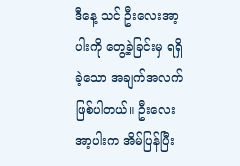ဒီနေ့ သင် ဦးလေးအာ့ပါးကို တွေ့ခဲ့ခြင်းမှ ရရှိခဲ့သော အချက်အလက်ဖြစ်ပါတယ်။ ဦးလေးအာ့ပါးက အိမ်ပြန်ပြီး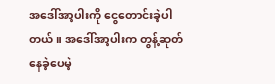အဒေါ်အာ့ပါးကို ငွေတောင်းခဲ့ပါတယ်။ အဒေါ်အာ့ပါးက တွန့်ဆုတ်နေခဲ့ပေမဲ့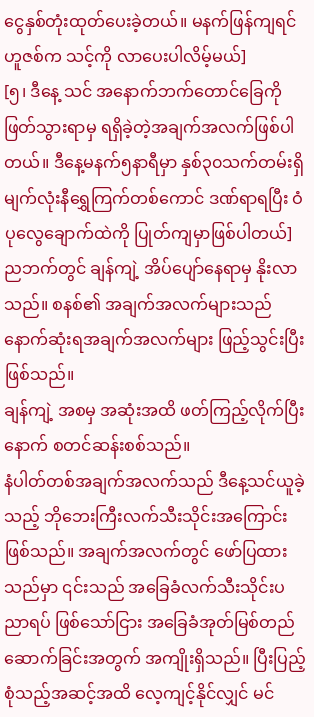ငွေနှစ်တုံးထုတ်ပေးခဲ့တယ်။ မနက်ဖြန်ကျရင် ဟူဇစ်က သင့်ကို လာပေးပါလိမ့်မယ်]
[၅၊ ဒီနေ့ သင် အနောက်ဘက်တောင်ခြေကို ဖြတ်သွားရာမှ ရရှိခဲ့တဲ့အချက်အလက်ဖြစ်ပါတယ်။ ဒီနေ့မနက်၅နာရီမှာ နှစ်၃၀သက်တမ်းရှိ မျက်လုံးနီရွှေကြက်တစ်ကောင် ဒဏ်ရာရပြီး ဝံပုလွေချောက်ထဲကို ပြုတ်ကျမှာဖြစ်ပါတယ်]
ညဘက်တွင် ချန်ကျဲ့ အိပ်ပျော်နေရာမှ နိုးလာသည်။ စနစ်၏ အချက်အလက်များသည် နောက်ဆုံးရအချက်အလက်များ ဖြည့်သွင်းပြီးဖြစ်သည်။
ချန်ကျဲ့ အစမှ အဆုံးအထိ ဖတ်ကြည့်လိုက်ပြီးနောက် စတင်ဆန်းစစ်သည်။
နံပါတ်တစ်အချက်အလက်သည် ဒီနေ့သင်ယူခဲ့သည့် ဘိုဘေးကြီးလက်သီးသိုင်းအကြောင်းဖြစ်သည်။ အချက်အလက်တွင် ဖော်ပြထားသည်မှာ ၎င်းသည် အခြေခံလက်သီးသိုင်းပညာရပ် ဖြစ်သော်ငြား အခြေခံအုတ်မြစ်တည်ဆောက်ခြင်းအတွက် အကျိုးရှိသည်။ ပြီးပြည့်စုံသည့်အဆင့်အထိ လေ့ကျင့်နိုင်လျှင် မင်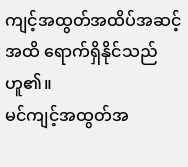ကျင့်အထွတ်အထိပ်အဆင့်အထိ ရောက်ရှိနိုင်သည်ဟူ၏။
မင်ကျင့်အထွတ်အ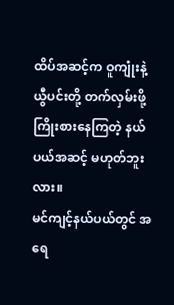ထိပ်အဆင့်က ဝူကျုံးနဲ့ ယွီပင်းတို့ တက်လှမ်းဖို့ကြိုးစားနေကြတဲ့ နယ်ပယ်အဆင့် မဟုတ်ဘူးလား။
မင်ကျင့်နယ်ပယ်တွင် အရေ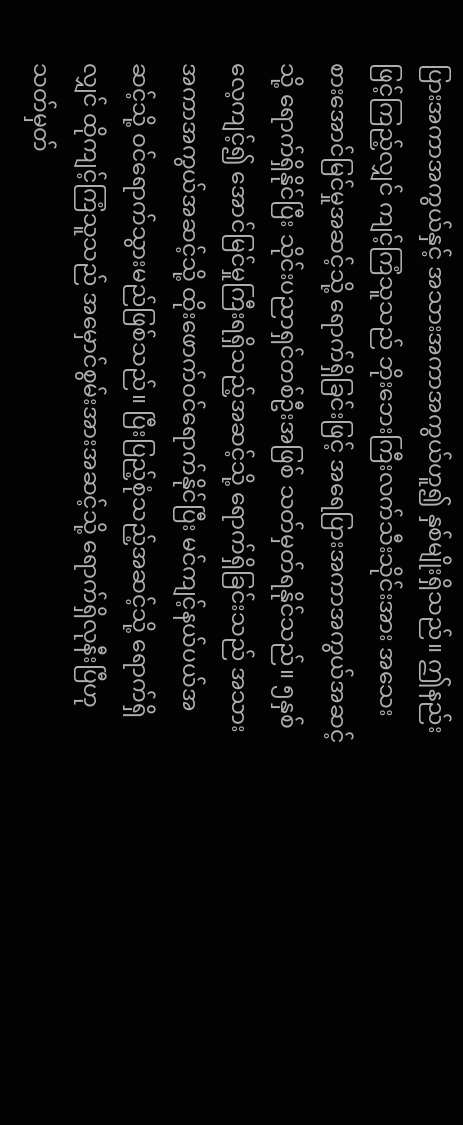ပြားအကာအကွယ်နှင့် အသားအကာအကွယ်ဟူ၍ နှစ်မျိုးရှိသည်။ ဤနည်းဖြင့်ကြည့်လျှင် ကျင့်ကြံသူသည် ဘိုးဘေးကြီးလက်သီးသိုင်းအား အသေးစားအောင်မြင်မှုအဆင့်သို့ ရောက်ရှိခြင်းဖြင့် အရေပြားအကာအကွယ်အဆင့်သို့ ရောက်ရှိနိုင်ပြီး သိုင်းပညာရှင်တစ်ဦးအဖြစ် သတ်မှတ်ရနိုင်သည်။ ၅နှစ်လေ့ကျင့်၍ အောင်မြင်မှုကြီးရရှိသည့်အဆင့်သို့ ရောက်ရှိခြင်းသည် အသားအကာအကွယ်အဆင့်သို့ ထိုးဖောက်ဝင်ရောက်နိုင်ပြီး မင်ကျင့်နယ်ပယ်အဆင့်သို့ ဝင်ရောက်သွားမည်ဖြစ်သည်။ ပြီးပြည့်စုံသည့်အဆင့်သို့ ရောက်ရှိလျှင် ထိုကျင့်ကြံသူသည် အမှောင်စွမ်းအားအဆင့်သို့ ရောက်ရှိလုနီးပြီဟု သတ်မှတ်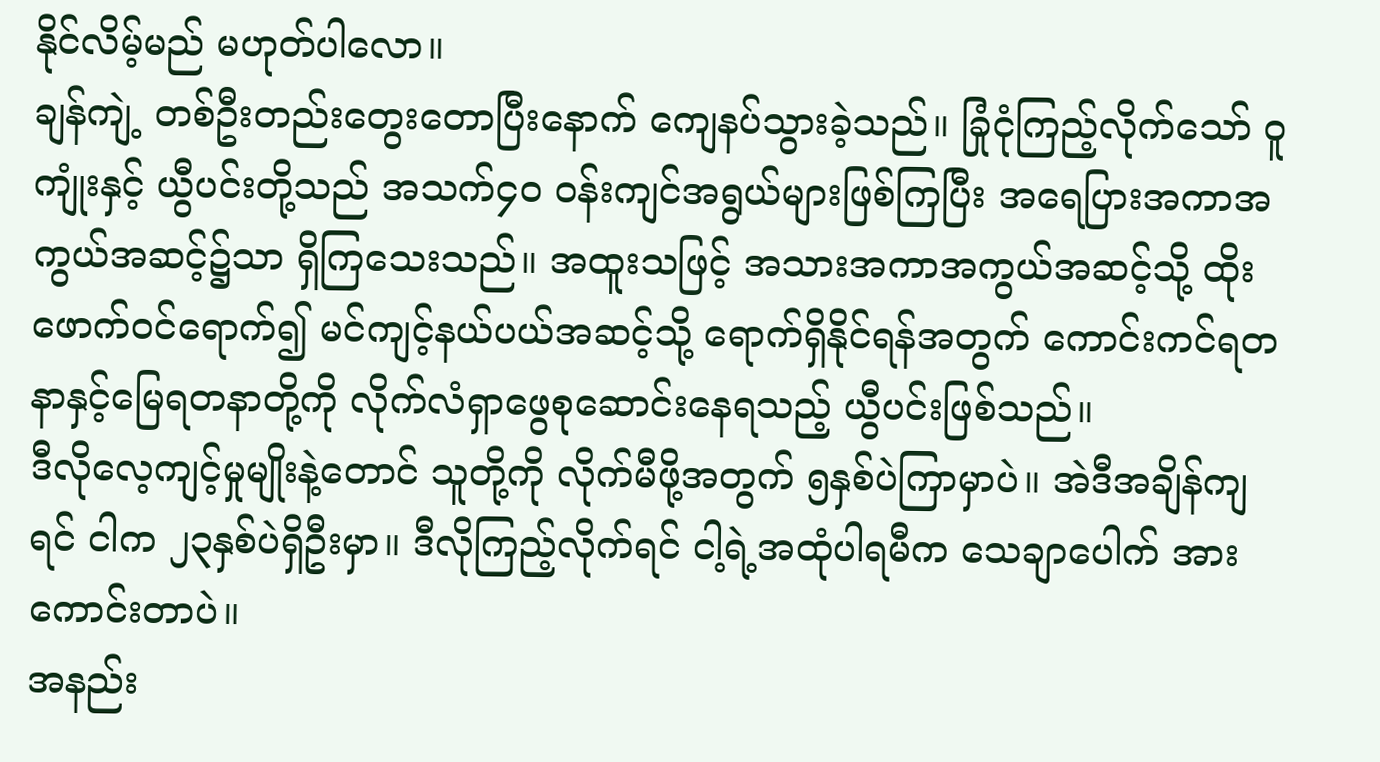နိုင်လိမ့်မည် မဟုတ်ပါလော။
ချန်ကျဲ့ တစ်ဦးတည်းတွေးတောပြီးနောက် ကျေနပ်သွားခဲ့သည်။ ခြုံငုံကြည့်လိုက်သော် ဝူကျုံးနှင့် ယွီပင်းတို့သည် အသက်၄၀ ဝန်းကျင်အရွယ်များဖြစ်ကြပြီး အရေပြားအကာအကွယ်အဆင့်၌သာ ရှိကြသေးသည်။ အထူးသဖြင့် အသားအကာအကွယ်အဆင့်သို့ ထိုးဖောက်ဝင်ရောက်၍ မင်ကျင့်နယ်ပယ်အဆင့်သို့ ရောက်ရှိနိုင်ရန်အတွက် ကောင်းကင်ရတနာနှင့်မြေရတနာတို့ကို လိုက်လံရှာဖွေစုဆောင်းနေရသည့် ယွီပင်းဖြစ်သည်။
ဒီလိုလေ့ကျင့်မှုမျိုးနဲ့တောင် သူတို့ကို လိုက်မီဖို့အတွက် ၅နှစ်ပဲကြာမှာပဲ။ အဲဒီအချိန်ကျရင် ငါက ၂၃နှစ်ပဲရှိဦးမှာ။ ဒီလိုကြည့်လိုက်ရင် ငါ့ရဲ့အထုံပါရမီက သေချာပေါက် အားကောင်းတာပဲ။
အနည်း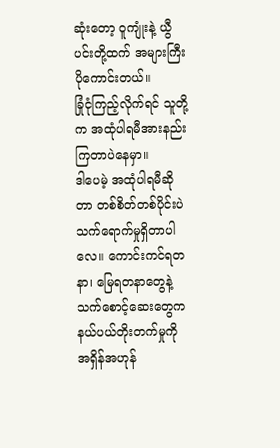ဆုံးတော့ ဝူကျုံးနဲ့ ယွီပင်းတို့ထက် အများကြီးပိုကောင်းတယ်။
ခြုံငုံကြည့်လိုက်ရင် သူတို့က အထုံပါရမီအားနည်းကြတာပဲနေမှာ။
ဒါပေမဲ့ အထုံပါရမီဆိုတာ တစ်စိတ်တစ်ပိုင်းပဲ သက်ရောက်မှုရှိတာပါလေ။ ကောင်းကင်ရတနာ၊ မြေရတနာတွေနဲ့ သက်စောင့်ဆေးတွေက နယ်ပယ်တိုးတက်မှုကို အရှိန်အဟုန်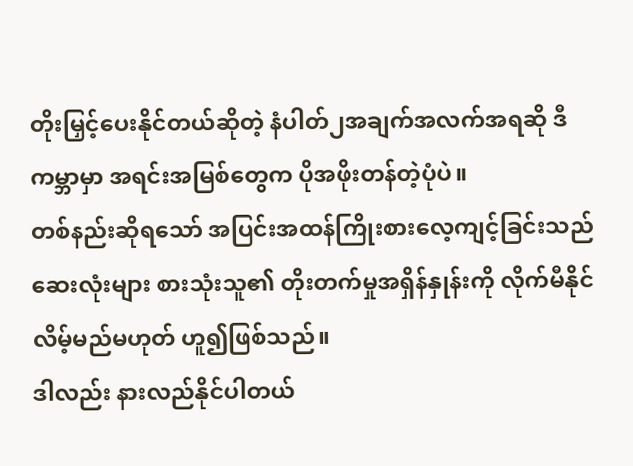တိုးမြှင့်ပေးနိုင်တယ်ဆိုတဲ့ နံပါတ်၂အချက်အလက်အရဆို ဒီကမ္ဘာမှာ အရင်းအမြစ်တွေက ပိုအဖိုးတန်တဲ့ပုံပဲ။
တစ်နည်းဆိုရသော် အပြင်းအထန်ကြိုးစားလေ့ကျင့်ခြင်းသည် ဆေးလုံးများ စားသုံးသူ၏ တိုးတက်မှုအရှိန်နှုန်းကို လိုက်မီနိုင်လိမ့်မည်မဟုတ် ဟူ၍ဖြစ်သည်။
ဒါလည်း နားလည်နိုင်ပါတယ်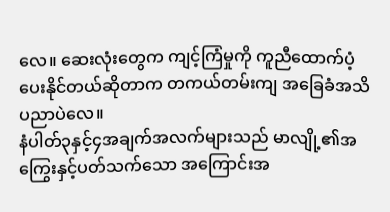လေ။ ဆေးလုံးတွေက ကျင့်ကြံမှုကို ကူညီထောက်ပံ့ပေးနိုင်တယ်ဆိုတာက တကယ်တမ်းကျ အခြေခံအသိပညာပဲလေ။
နံပါတ်၃နှင့်၄အချက်အလက်များသည် မာလျို့၏အကြွေးနှင့်ပတ်သက်သော အကြောင်းအ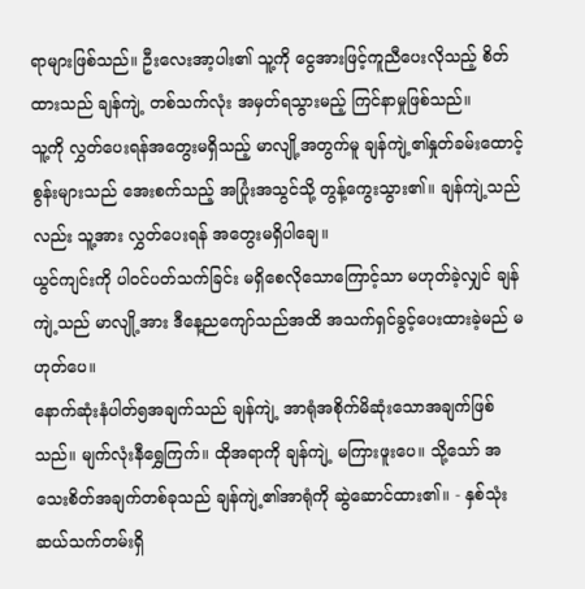ရာများဖြစ်သည်။ ဦးလေးအာ့ပါး၏ သူ့ကို ငွေအားဖြင့်ကူညီပေးလိုသည့် စိတ်ထားသည် ချန်ကျဲ့ တစ်သက်လုံး အမှတ်ရသွားမည့် ကြင်နာမှုဖြစ်သည်။
သူ့ကို လွှတ်ပေးရန်အတွေးမရှိသည့် မာလျို့အတွက်မူ ချန်ကျဲ့၏နှုတ်ခမ်းထောင့်စွန်းများသည် အေးစက်သည့် အပြုံးအသွင်သို့ တွန့်ကွေးသွား၏။ ချန်ကျဲ့သည်လည်း သူ့အား လွှတ်ပေးရန် အတွေးမရှိပါချေ။
ယွင်ကျင်းကို ပါဝင်ပတ်သက်ခြင်း မရှိစေလိုသောကြောင့်သာ မဟုတ်ခဲ့လျှင် ချန်ကျဲ့သည် မာလျို့အား ဒီနေ့ညကျော်သည်အထိ အသက်ရှင်ခွင့်ပေးထားခဲ့မည် မဟုတ်ပေ။
နောက်ဆုံးနံပါတ်၅အချက်သည် ချန်ကျဲ့ အာရုံအစိုက်မိဆုံးသောအချက်ဖြစ်သည်။ မျက်လုံးနီရွှေကြက်။ ထိုအရာကို ချန်ကျဲ့ မကြားဖူးပေ။ သို့သော် အသေးစိတ်အချက်တစ်ခုသည် ချန်ကျဲ့၏အာရုံကို ဆွဲဆောင်ထား၏။ - နှစ်သုံးဆယ်သက်တမ်းရှိ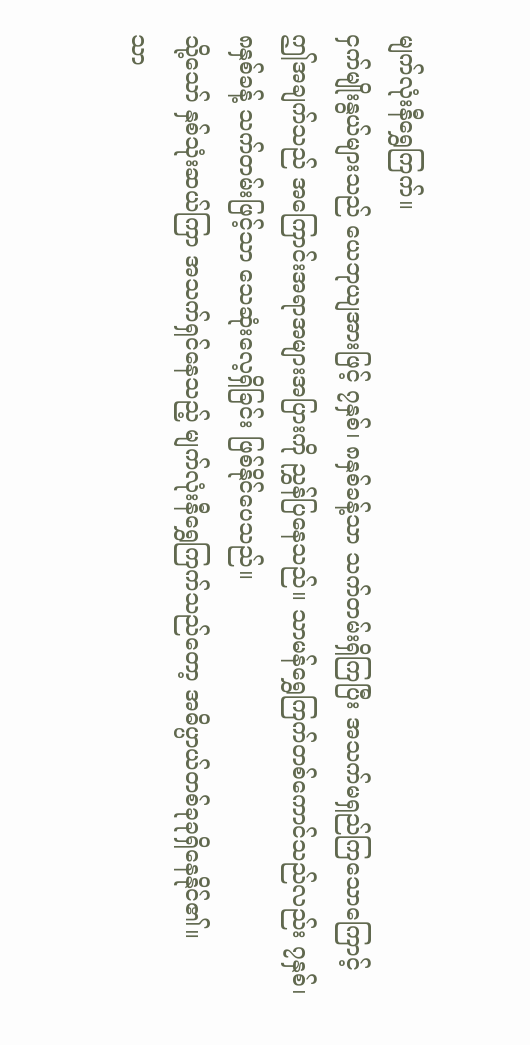မျက်လုံးနီရွှေကြက်။
ငှက်မျိုးနွယ်များသည် ယေဘုယျအားဖြင့် ၇နှစ်၊ ၈နှစ်ခန့်သာ သက်တမ်းရှိကြပြီး အသက်မရှည်ကြသောကြောင့် ဤအချက်သည် အကြောင်းအရာအများအပြားကို ညွှန်ပြနေသည်။ သာမန်ရွှေကြက်တစ်ကောင်သည်လည်း ၇နှစ်၊ ၈နှစ်ခန့် သက်တမ်းဖြင့်သာ သေဆုံးလေ့ရှိခြင်း ဖြစ်နိုင်ပေသည်။
သို့သော် နှစ်သုံးဆယ်ကြာ အသက်ရှင်နေသည့် မျက်လုံးနီရွှေကြက်သည်တော့ အဓိပ္ပာယ်တစ်ခုခုရှိနေနိုင်၏။
သာ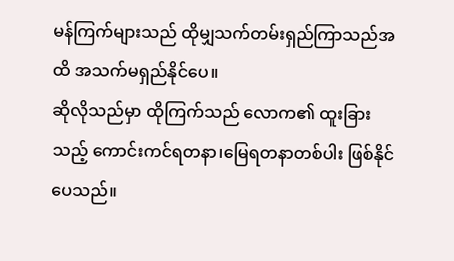မန်ကြက်များသည် ထိုမျှသက်တမ်းရှည်ကြာသည်အထိ အသက်မရှည်နိုင်ပေ။
ဆိုလိုသည်မှာ ထိုကြက်သည် လောက၏ ထူးခြားသည့် ကောင်းကင်ရတနာ၊မြေရတနာတစ်ပါး ဖြစ်နိုင်ပေသည်။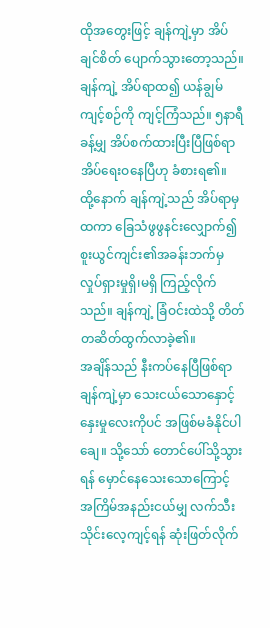ထိုအတွေးဖြင့် ချန်ကျဲ့မှာ အိပ်ချင်စိတ် ပျောက်သွားတော့သည်။
ချန်ကျဲ့ အိပ်ရာထ၍ ယန်ချွမ်ကျင့်စဉ်ကို ကျင့်ကြံသည်။ ၅နာရီခန့်မျှ အိပ်စက်ထားပြီးပြီဖြစ်ရာ အိပ်ရေးဝနေပြီဟု ခံစားရ၏။
ထို့နောက် ချန်ကျဲ့သည် အိပ်ရာမှထကာ ခြေသံဖွဖွနင်းလျှောက်၍ စူးယွင်ကျင်း၏အခန်းဘက်မှ လှုပ်ရှားမှုရှိ၊မရှိ ကြည့်လိုက်သည်။ ချန်ကျဲ့ ခြံဝင်းထဲသို့ တိတ်တဆိတ်ထွက်လာခဲ့၏။
အချိန်သည် နီးကပ်နေပြီဖြစ်ရာ ချန်ကျဲ့မှာ သေးငယ်သောနှောင့်နှေးမှုလေးကိုပင် အဖြစ်မခံနိုင်ပါချေ။ သို့သော် တောင်ပေါ်သို့သွားရန် မှောင်နေသေးသောကြောင့် အကြိမ်အနည်းငယ်မျှ လက်သီးသိုင်းလေ့ကျင့်ရန် ဆုံးဖြတ်လိုက်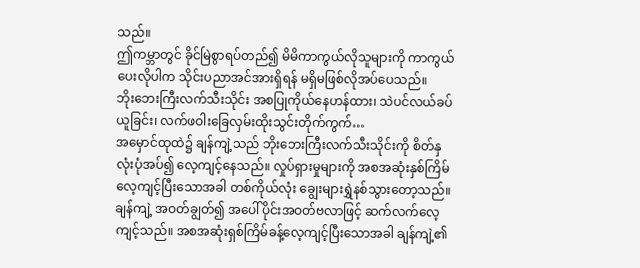သည်။
ဤကမ္ဘာတွင် ခိုင်မြဲစွာရပ်တည်၍ မိမိကာကွယ်လိုသူများကို ကာကွယ်ပေးလိုပါက သိုင်းပညာအင်အားရှိရန် မရှိမဖြစ်လိုအပ်ပေသည်။
ဘိုးဘေးကြီးလက်သီးသိုင်း အစပြုကိုယ်နေဟန်ထား၊ သဲပင်လယ်ခပ်ယူခြင်း၊ လက်ဖဝါးခြေလှမ်းထိုးသွင်းတိုက်ကွက်…
အမှောင်ထုထဲ၌ ချန်ကျဲ့သည် ဘိုးဘေးကြီးလက်သီးသိုင်းကို စိတ်နှလုံးပုံအပ်၍ လေ့ကျင့်နေသည်။ လှုပ်ရှားမှုများကို အစအဆုံးနှစ်ကြိမ် လေ့ကျင့်ပြီးသောအခါ တစ်ကိုယ်လုံး ချွေးများရွှဲနစ်သွားတော့သည်။ ချန်ကျဲ့ အဝတ်ချွတ်၍ အပေါ်ပိုင်းအဝတ်ဗလာဖြင့် ဆက်လက်လေ့ကျင့်သည်။ အစအဆုံးရှစ်ကြိမ်ခန့်လေ့ကျင့်ပြီးသောအခါ ချန်ကျဲ့၏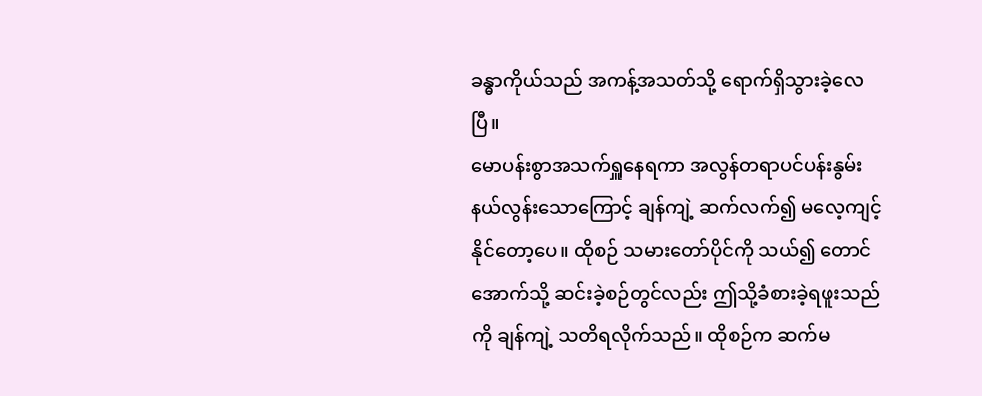ခန္ဓာကိုယ်သည် အကန့်အသတ်သို့ ရောက်ရှိသွားခဲ့လေပြီ။
မောပန်းစွာအသက်ရှူနေရကာ အလွန်တရာပင်ပန်းနွမ်းနယ်လွန်းသောကြောင့် ချန်ကျဲ့ ဆက်လက်၍ မလေ့ကျင့်နိုင်တော့ပေ။ ထိုစဉ် သမားတော်ပိုင်ကို သယ်၍ တောင်အောက်သို့ ဆင်းခဲ့စဉ်တွင်လည်း ဤသို့ခံစားခဲ့ရဖူးသည်ကို ချန်ကျဲ့ သတိရလိုက်သည်။ ထိုစဉ်က ဆက်မ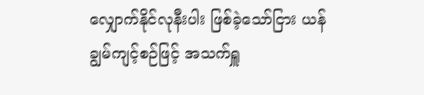လျှောက်နိုင်လုနီးပါး ဖြစ်ခဲ့သော်ငြား ယန်ချွမ်ကျင့်စဉ်ဖြင့် အသက်ရှူ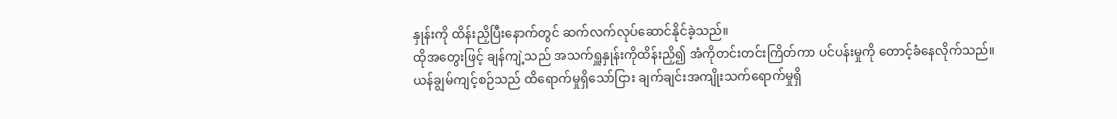နှုန်းကို ထိန်းညှိပြီးနောက်တွင် ဆက်လက်လုပ်ဆောင်နိုင်ခဲ့သည်။
ထိုအတွေးဖြင့် ချန်ကျဲ့သည် အသက်ရှူနှုန်းကိုထိန်းညှိ၍ အံကိုတင်းတင်းကြိတ်ကာ ပင်ပန်းမှုကို တောင့်ခံနေလိုက်သည်။
ယန်ချွမ်ကျင့်စဉ်သည် ထိရောက်မှုရှိသော်ငြား ချက်ချင်းအကျိုးသက်ရောက်မှုရှိ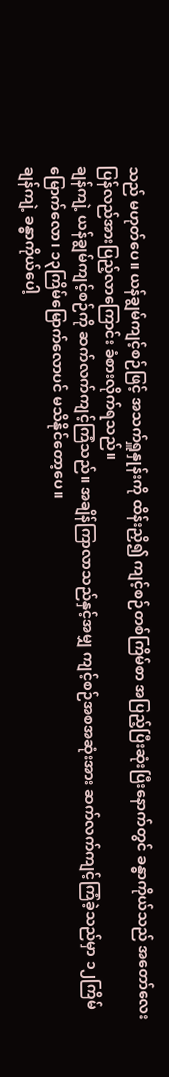သည် မဟုတ်ပေ။ ယန်ချွမ်ကျင့်စဉ်ဖြင့် အသက်ရှူနှုန်းကို ထိန်းညှိ၍ ကျင့်စဉ်တစ်ကြိမ်စာ အပြည့်ပြီးဆုံးပြီးနောက်တွင် ခန္ဓာကိုယ်သည် အတော်လေး ပြန်လည်အားပြည့်လာကြောင်း ခံစားလိုက်ရသည်။
ချန်ကျဲ့ ယန်ချွမ်ကျင့်စဉ်ကို ဆက်လက်ကျင့်ကြံသည်။ အချိန်ကြာလာသည်နှင့်အမျှ ကျင့်စဉ်အစအဆုံးအား ဆက်လက်ကျင့်ကြံခဲ့သည်မှာ ၁၂ကြိမ်မြောက်လော၊ ၁၃ကြိမ်မြောက်လောပင် မသိနိုင်တော့ပေ။
ချန်ကျဲ့ ခန္ဓာကိုယ်ပေါ့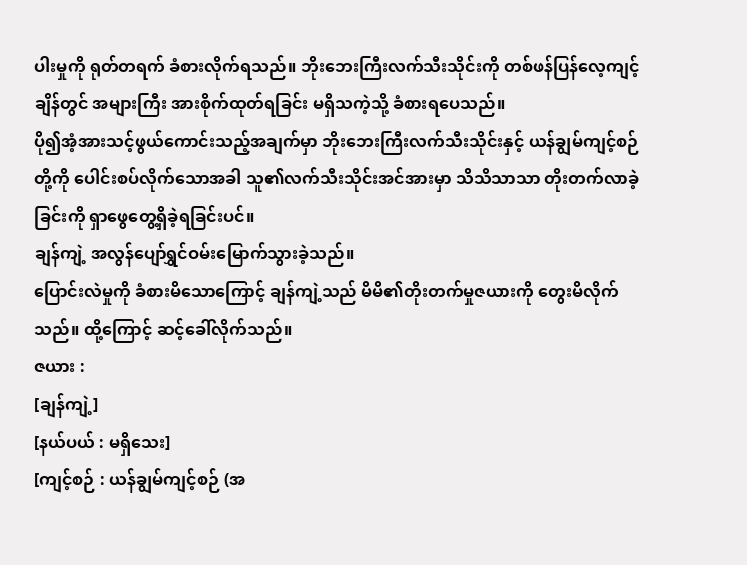ပါးမှုကို ရုတ်တရက် ခံစားလိုက်ရသည်။ ဘိုးဘေးကြီးလက်သီးသိုင်းကို တစ်ဖန်ပြန်လေ့ကျင့်ချိန်တွင် အများကြီး အားစိုက်ထုတ်ရခြင်း မရှိသကဲ့သို့ ခံစားရပေသည်။
ပို၍အံ့အားသင့်ဖွယ်ကောင်းသည့်အချက်မှာ ဘိုးဘေးကြီးလက်သီးသိုင်းနှင့် ယန်ချွမ်ကျင့်စဉ်တို့ကို ပေါင်းစပ်လိုက်သောအခါ သူ၏လက်သီးသိုင်းအင်အားမှာ သိသိသာသာ တိုးတက်လာခဲ့ခြင်းကို ရှာဖွေတွေ့ရှိခဲ့ရခြင်းပင်။
ချန်ကျဲ့ အလွန်ပျော်ရွှင်ဝမ်းမြောက်သွားခဲ့သည်။
ပြောင်းလဲမှုကို ခံစားမိသောကြောင့် ချန်ကျဲ့သည် မိမိ၏တိုးတက်မှုဇယားကို တွေးမိလိုက်သည်။ ထို့ကြောင့် ဆင့်ခေါ်လိုက်သည်။
ဇယား :
[ချန်ကျဲ့]
[နယ်ပယ် : မရှိသေး]
[ကျင့်စဉ် : ယန်ချွမ်ကျင့်စဉ် (အ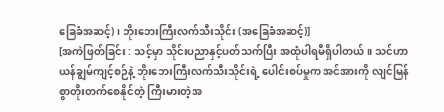ခြေခံအဆင့်)၊ ဘိုးဘေးကြီးလက်သီးသိုင်း (အခြေခံအဆင့်)]
[အကဲဖြတ်ခြင်း : သင့်မှာ သိုင်းပညာနှင့်ပတ်သက်ပြီး အထုံပါရမီရှိပါတယ်။ သင်ဟာ ယန်ချွမ်ကျင့်စဉ်နဲ့ ဘိုးဘေးကြီးလက်သီးသိုင်းရဲ့ ပေါင်းစပ်မှုက အင်အားကို လျင်မြန်စွာတိုးတက်စေနိုင်တဲ့ ကြီးမားတဲ့အ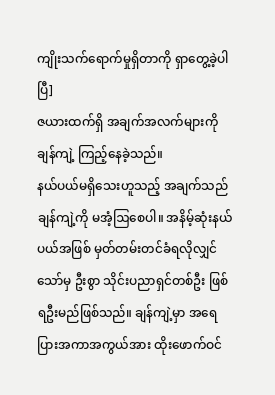ကျိုးသက်ရောက်မှုရှိတာကို ရှာတွေ့ခဲ့ပါပြီ]
ဇယားထက်ရှိ အချက်အလက်များကို ချန်ကျဲ့ ကြည့်နေခဲ့သည်။
နယ်ပယ်မရှိသေးဟူသည့် အချက်သည် ချန်ကျဲ့ကို မအံ့ဩစေပါ။ အနိမ့်ဆုံးနယ်ပယ်အဖြစ် မှတ်တမ်းတင်ခံရလိုလျှင်သော်မှ ဦးစွာ သိုင်းပညာရှင်တစ်ဦး ဖြစ်ရဦးမည်ဖြစ်သည်။ ချန်ကျဲ့မှာ အရေပြားအကာအကွယ်အား ထိုးဖောက်ဝင်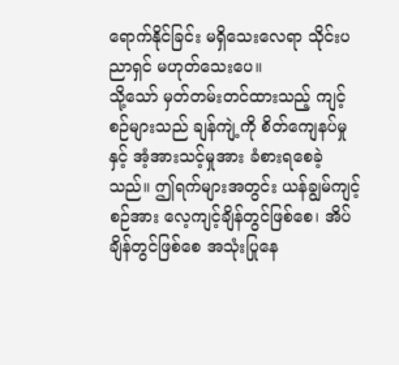ရောက်နိုင်ခြင်း မရှိသေးလေရာ သိုင်းပညာရှင် မဟုတ်သေးပေ။
သို့သော် မှတ်တမ်းတင်ထားသည့် ကျင့်စဉ်များသည် ချန်ကျဲ့ကို စိတ်ကျေနပ်မှုနှင့် အံ့အားသင့်မှုအား ခံစားရစေခဲ့သည်။ ဤရက်များအတွင်း ယန်ချွမ်ကျင့်စဉ်အား လေ့ကျင့်ချိန်တွင်ဖြစ်စေ၊ အိပ်ချိန်တွင်ဖြစ်စေ အသုံးပြုနေ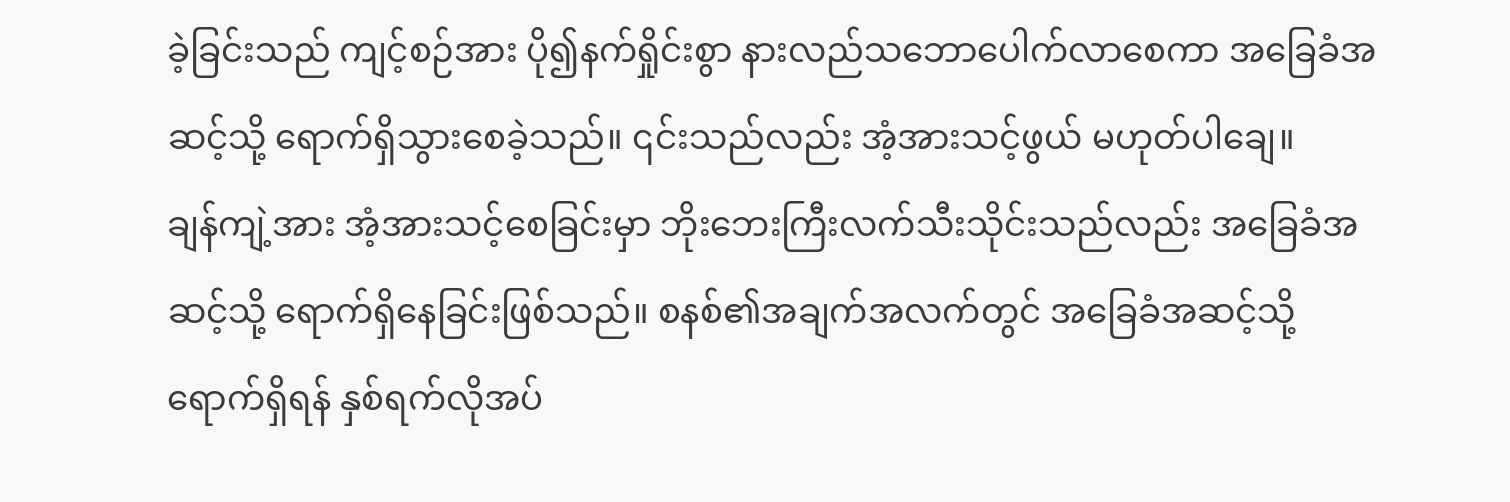ခဲ့ခြင်းသည် ကျင့်စဉ်အား ပို၍နက်ရှိုင်းစွာ နားလည်သဘောပေါက်လာစေကာ အခြေခံအဆင့်သို့ ရောက်ရှိသွားစေခဲ့သည်။ ၎င်းသည်လည်း အံ့အားသင့်ဖွယ် မဟုတ်ပါချေ။
ချန်ကျဲ့အား အံ့အားသင့်စေခြင်းမှာ ဘိုးဘေးကြီးလက်သီးသိုင်းသည်လည်း အခြေခံအဆင့်သို့ ရောက်ရှိနေခြင်းဖြစ်သည်။ စနစ်၏အချက်အလက်တွင် အခြေခံအဆင့်သို့ရောက်ရှိရန် နှစ်ရက်လိုအပ်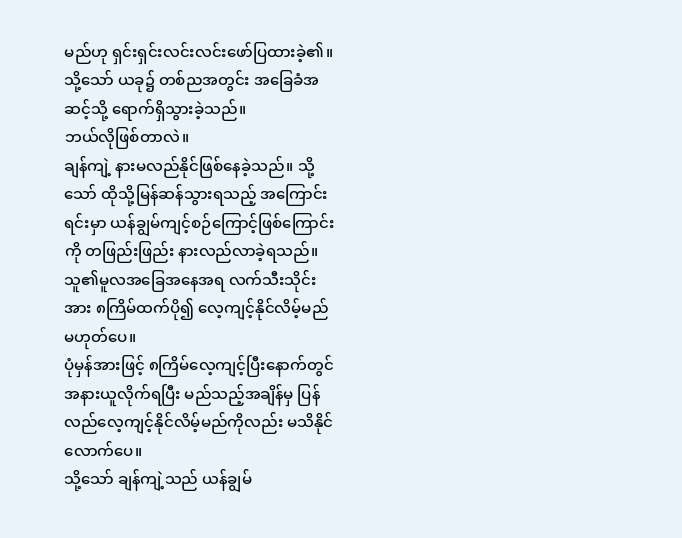မည်ဟု ရှင်းရှင်းလင်းလင်းဖော်ပြထားခဲ့၏။ သို့သော် ယခု၌ တစ်ညအတွင်း အခြေခံအဆင့်သို့ ရောက်ရှိသွားခဲ့သည်။
ဘယ်လိုဖြစ်တာလဲ။
ချန်ကျဲ့ နားမလည်နိုင်ဖြစ်နေခဲ့သည်။ သို့သော် ထိုသို့မြန်ဆန်သွားရသည့် အကြောင်းရင်းမှာ ယန်ချွမ်ကျင့်စဉ်ကြောင့်ဖြစ်ကြောင်းကို တဖြည်းဖြည်း နားလည်လာခဲ့ရသည်။ သူ၏မူလအခြေအနေအရ လက်သီးသိုင်းအား ၈ကြိမ်ထက်ပို၍ လေ့ကျင့်နိုင်လိမ့်မည် မဟုတ်ပေ။
ပုံမှန်အားဖြင့် ၈ကြိမ်လေ့ကျင့်ပြီးနောက်တွင် အနားယူလိုက်ရပြီး မည်သည့်အချိန်မှ ပြန်လည်လေ့ကျင့်နိုင်လိမ့်မည်ကိုလည်း မသိနိုင်လောက်ပေ။
သို့သော် ချန်ကျဲ့သည် ယန်ချွမ်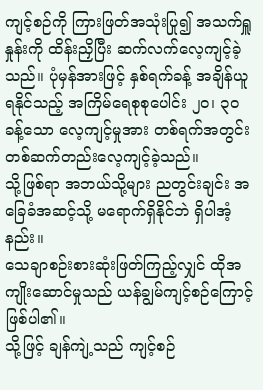ကျင့်စဉ်ကို ကြားဖြတ်အသုံးပြု၍ အသက်ရှူနှုန်းကို ထိန်းညှိပြီး ဆက်လက်လေ့ကျင့်ခဲ့သည်။ ပုံမှန်အားဖြင့် နှစ်ရက်ခန့် အချိန်ယူရနိုင်သည့် အကြိမ်ရေစုစုပေါင်း ၂၀၊ ၃၀ခန့်သော လေ့ကျင့်မှုအား တစ်ရက်အတွင်း တစ်ဆက်တည်းလေ့ကျင့်ခဲ့သည်။
သို့ဖြစ်ရာ အဘယ်သို့များ ညတွင်းချင်း အခြေခံအဆင့်သို့ မရောက်ရှိနိုင်ဘဲ ရှိပါအံ့နည်း။
သေချာစဉ်းစားဆုံးဖြတ်ကြည့်လျှင် ထိုအကျိုးဆောင်မှုသည် ယန်ချွမ်ကျင့်စဉ်ကြောင့် ဖြစ်ပါ၏။
သို့ဖြင့် ချန်ကျဲ့သည် ကျင့်စဉ်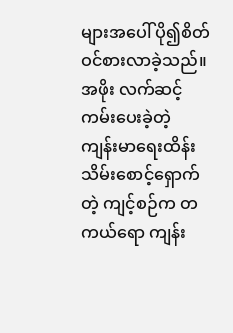များအပေါ် ပို၍စိတ်ဝင်စားလာခဲ့သည်။
အဖိုး လက်ဆင့်ကမ်းပေးခဲ့တဲ့ ကျန်းမာရေးထိန်းသိမ်းစောင့်ရှောက်တဲ့ ကျင့်စဉ်က တကယ်ရော ကျန်း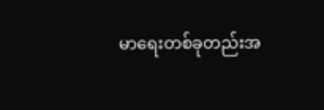မာရေးတစ်ခုတည်းအ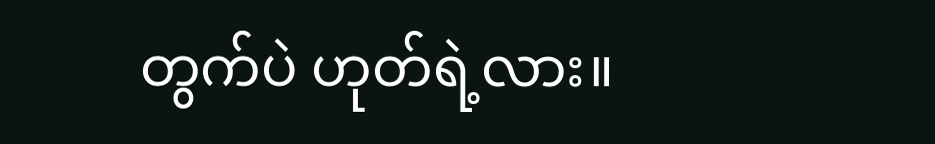တွက်ပဲ ဟုတ်ရဲ့လား။